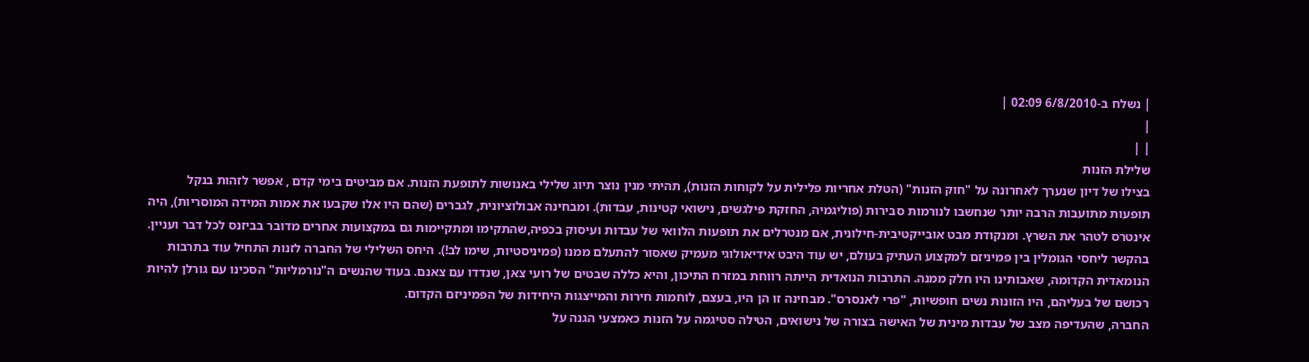| נשלח ב-6/8/2010 02:09 |
|
| |
שלילת הזנות
בצילו של דיון שנערך לאחרונה על "חוק הזנות" (הטלת אחריות פלילית על לקוחות הזנות), תהיתי מנין נוצר תיוג שלילי באנושות לתופעת הזנות. אם מביטים בימי קדם , אפשר לזהות בנקל תופעות מתועבות הרבה יותר שנחשבו לנורמות סבירות (פוליגמיה, החזקת פילגשים, נישואי קטינות, עבדות). ומבחינה אבולוציונית, לגברים (שהם היו אלו שקבעו את אמות המידה המוסריות), היה אינטרס לטהר את השרץ. ומנקודת מבט אובייקטיבית-חילונית, אם מנטרלים את תופעות הלוואי של עבדות ועיסוק בכפיה,שהתקימו ומתקיימות גם במקצועות אחרים מדובר בביזנס לכל דבר ועניין. בהקשר ליחסי הגומלין בין פמיניזם למקצוע העתיק בעולם, יש עוד היבט אידיאולוגי מעמיק שאסור להתעלם ממנו (פמיניסטיות, שימו לב!). היחס השלילי של החברה לזנות התחיל עוד בתרבות הנומאדית הקדומה, שאבותינו היו חלק ממנה. התרבות הנואדית הייתה רווחת במזרח התיכון, והיא כללה שבטים של רועי צאן, שנדדו עם צאנם. בעוד שהנשים ה"נורמליות" הסכינו עם גורלן להיות רכושם של בעליהם, היו הזונות נשים חופשיות, "פרי לאנסרס". מבחינה זו הן היו, בעצם, לוחמות חירות והמייצגות היחידות של הפמיניזם הקדום.
החברה, שהעדיפה מצב של עבדות מינית של האישה בצורה של נישואים, הטילה סטיגמה על הזנות כאמצעי הגנה על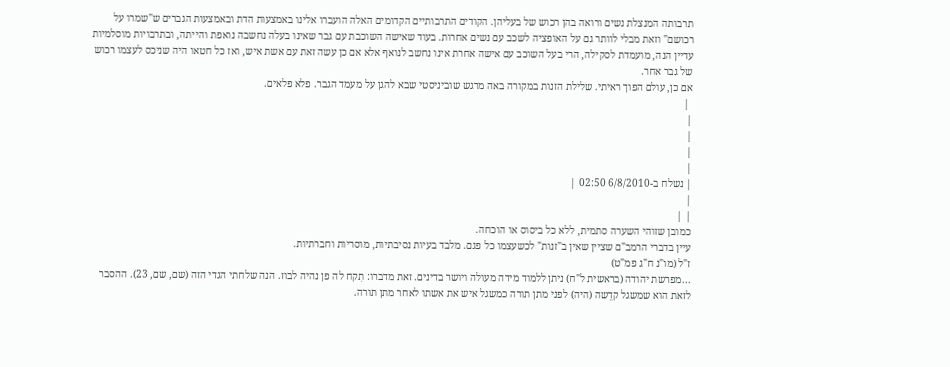תרבותה המנצלת נשים ורואה בהן רכוש של בעליהן. הקודים התרבותיים הקדומים האלה הועברו אלינו באמצעות הדת ובאמצעות הגברים ש"שמרו על רכושם" וזאת מבלי לוותר גם על האופציה לשכב עם נשים אחרות. בעוד שאישה השוכבת עם גבר שאינו בעלה נחשבה נואפת והייתה, ובתרבויות מוסלמיות עדיין הנה, מועמדת לסקילה, הרי בעל השוכב עם אישה אחרת אינו נחשב לנואף אלא אם כן עשה זאת עם אשת איש, ואז כל חטאו היה שניכס לעצמו רכוש של גבר אחר.
אם כן, עולם הפוך ראיתי. שלילת הזנות במקורה באה מרגש שוביניסטי שבא להגן על מעמד הגבר. פלא פלאים.
 |
|
|
|
|
| נשלח ב-6/8/2010 02:50 |
|
| |
כמובן שזוהי השערה סתמית, ללא כל ביסוס או הוכחה.
עיין בדברי הרמב"ם שציין שאין ב"זנות" לכשעצמו כל פגם. מלבד בעיות נסיבתיות, מוסריות וחברתיות.
ז"ל (מו"נ ח"ג פמ"ט)
...מפרשת יהודה (בראשית ל"ח) ניתן ללמוד מידה מעולה ויושר בדינים. זאת מדברו: תִקח לה פן נהיה לבוז. הנה שלחתי הגדי הזה (שם, שם, 23). ההסבר לזאת הוא שמשגל קדֵשה (היה) לפני מתן תורה כמשגל איש את אשתו לאחר מתן תורה.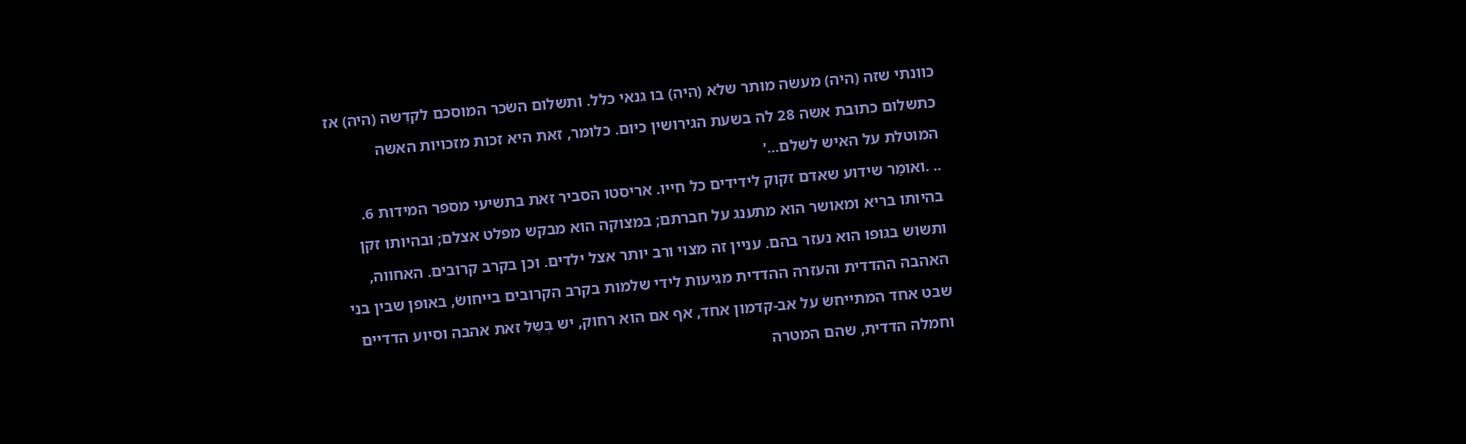כוונתי שזה (היה) מעשׂה מוּתר שלא (היה) בו גנאי כלל. ותשלום השׂכר המוסכם לקדֵשה (היה) אז כתשלום כתובת אשה 28 לה בשעת הגירושין כיום. כלומר, זאת היא זכות מזכויות האשה המוטלת על האיש לשלם...'
.. .ואומַר שידוע שאדם זקוק לידידים כל חייו. אריסטו הסביר זאת בתשיעי מספר המידות 6. בהיותו בריא ומאושר הוא מתענג על חברתם; במצוקה הוא מבקש מפלט אצלם; ובהיותו זקן ותשוש בגופו הוא נעזר בהם. עניין זה מצוי ורב יותר אצל ילדים. וכן בקרב קרובים. האחווה, האהבה ההדדית והעזרה ההדדית מגיעות לידי שלמות בקרב הקרובים בייחושׂ, באופן שבין בני שבט אחד המתייחשׂ על אב-קדמון אחד, אף אם הוא רחוק, יש בְּשֶל זאת אהבה וסיוע הדדיים וחמלה הדדית, שהם המטרה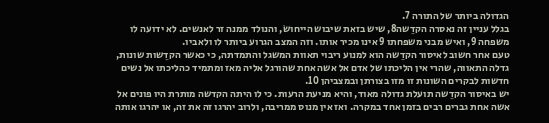הגדולה ביותר של התורה 7.
בגלל עניין זה נאסרה הקדֵשה8, שיש בזאת שיבוש הייחושׂ, והנולד ממנה זר לאנשים. לא ידועה לו משפחה 9, ואיש מבני משפחתו 9 אינו מכיר אותו. וזה המצב הגרוע ביותר לו ולאביו.
טעם אחר חשוב לאיסור הקדֵשה הוא למנוע ריבוי תאוות המשגל והתמדתה, כי כאשר הקדֵשות שונות, גדלה התאווה, שהרי אין הליכתו של אדם אל אשה אחת שהורגל אליה מאז ומתמיד כהליכתו אל נשים חדשות לבקרים השונות זו מזו בצורתן ובמצביהן 10.
יש באיסור הקדֵשה תועלת גדולה מאוד, והיא מניעת הרעות. כי לו היתה הקדשה מותרת היו פונים אל אשה אחת גברים רבים בזמן אחד במקרה. ואז אין מנוס ממריבה, ולרוב יהרגו זה את זה, או יהרגו אותה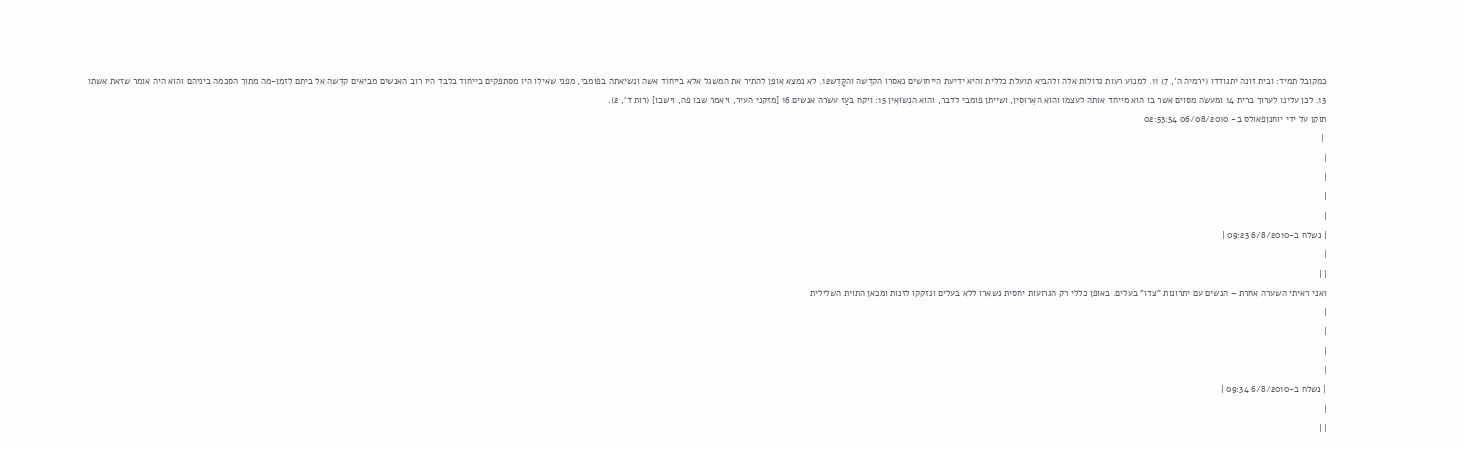כמקובל תמיד: ובית זונה יתגודדו (ירמיה ה', 7) 11. למנוע רעות גדולות אלה ולהביא תועלת כללית והיא ידיעת הייחושׂים נאסרו הקדֵשה והקָּדֵש12. לא נמצא אופן להתיר את המשגל אלא בייחוד אשה ונשׂיאתה בפומבי, מפני שאילו היו מסתפקים בייחוד בלבד היו רוב האנשים מביאים קדֵשה אל ביתם לזמן-מה מתוך הסכמה ביניהם והוא היה אומר שזאת אשתו 13. לכן עלינו לערוך ברית 14 ומעשׂה מסוים אשר בו הוא מייחד אותה לעצמו והוא האֵרוּסִין, ושייתן פומבי לדבר, והוא הנִשֹוּאִין 15: ויקח בֹּעַז עשֹרה אנשים 16 [מזקני העיר, ויאמר שבו פה, וישבו] (רות ד', 2).
תוקן על ידי יוחנןפאולס ב- 06/08/2010 02:53:54
 |
|
|
|
|
| נשלח ב-6/8/2010 09:23 |
|
| |
ואני ראיתי השערה אחרת – הנשים עם יתרונות "צדו" בעלים. באופן כללי רק הגרועות יחסית נשארו ללא בעלים ונזקקו לזנות ומכאן התוית השלילית
|
|
|
|
| נשלח ב-6/8/2010 09:34 |
|
| |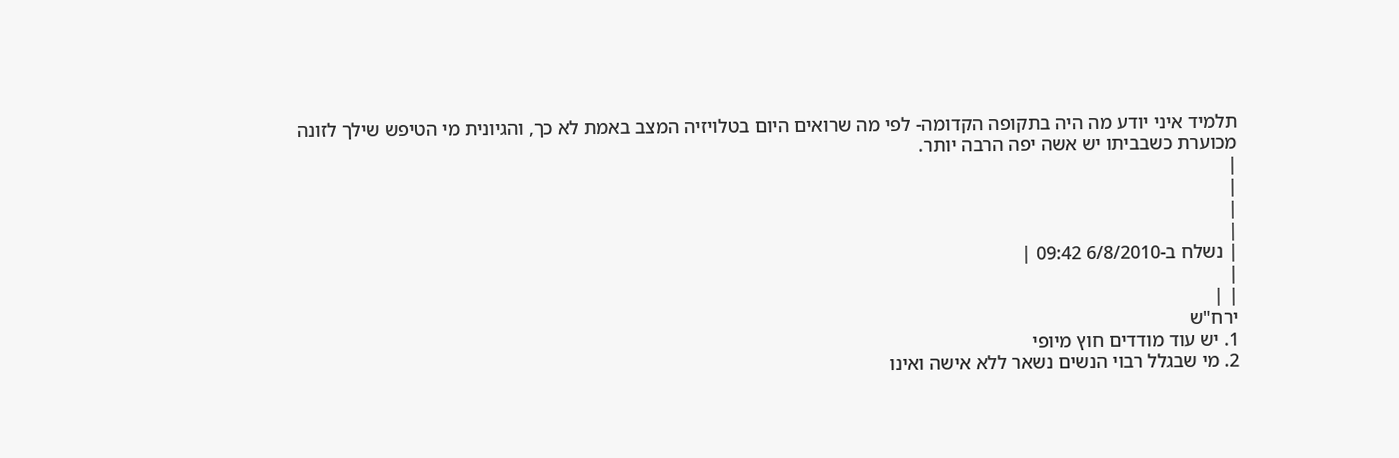תלמיד איני יודע מה היה בתקופה הקדומה- לפי מה שרואים היום בטלויזיה המצב באמת לא כך, והגיונית מי הטיפש שילך לזונה מכוערת כשבביתו יש אשה יפה הרבה יותר.
|
|
|
|
| נשלח ב-6/8/2010 09:42 |
|
| |
ירח"ש
1. יש עוד מודדים חוץ מיופי
2. מי שבגלל רבוי הנשים נשאר ללא אישה ואינו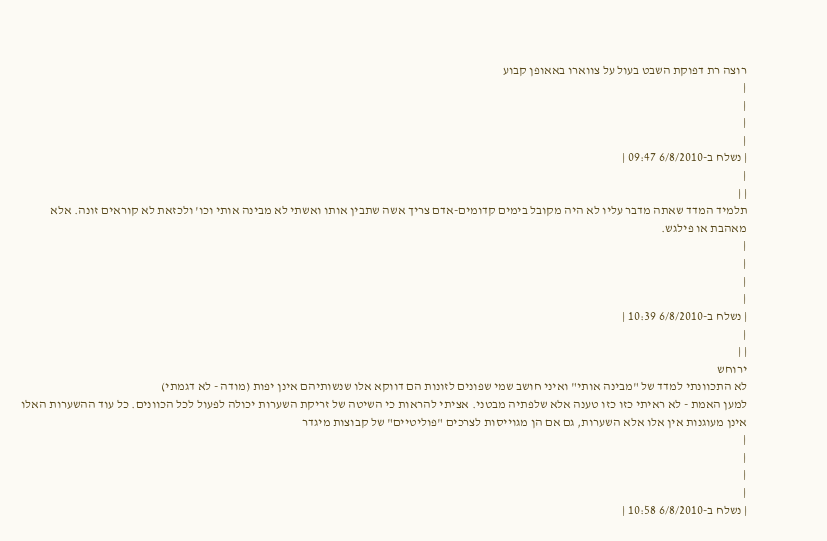רוצה רת דפוקת השבט בעול על צווארו באאופן קבוע
|
|
|
|
| נשלח ב-6/8/2010 09:47 |
|
| |
תלמיד המדד שאתה מדבר עליו לא היה מקובל בימים קדומים-אדם צריך אשה שתבין אותו ואשתי לא מבינה אותי וכו' ולכזאת לא קוראים זונה. אלא מאהבת או פילגש.
|
|
|
|
| נשלח ב-6/8/2010 10:39 |
|
| |
ירוחש
לא התכוונתי למדד של "מבינה אותי" ואיני חושב שמי שפונים לזונות הם דווקא אלו שנשותיהם אינן יפות (מודה - לא דגמתי)
למען האמת - לא ראיתי כזו כזו טענה אלא שלפתיה מבטני. אציתי להראות כי השיטה של זריקת השערות יכולה לפעול לכל הכוונים. כל עוד ההשערות האלו אינן מעוגנות אין אלו אלא השערות, גם אם הן מגוייסות לצרכים "פוליטיים" של קבוצות מיגדר
|
|
|
|
| נשלח ב-6/8/2010 10:58 |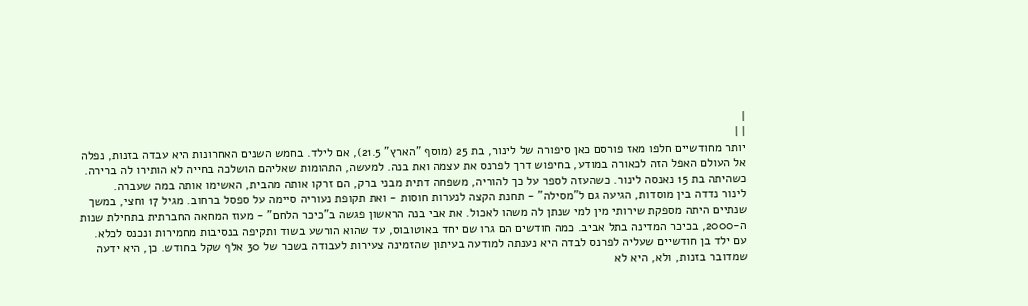|
| |
יותר מחודשיים חלפו מאז פורסם כאן סיפורה של לינור, בת 25 (מוסף "הארץ" 21.5), אם לילד. בחמש השנים האחרונות היא עבדה בזנות, נפלה אל העולם האפל הזה לכאורה במודע, בחיפוש דרך לפרנס את עצמה ואת בנה. למעשה, התהומות שאליהם הושלכה בחייה לא הותירו לה ברירה. כשהיתה בת 15 נאנסה לינור. כשהעזה לספר על כך להוריה, משפחה דתית מבני ברק, הם זרקו אותה מהבית, האשימו אותה במה שעברה.
לינור נדדה בין מוסדות, הגיעה גם ל"מסילה" - תחנת הקצה לנערות חוסות - ואת תקופת נעוריה סיימה על ספסל ברחוב. מגיל 17 וחצי, במשך שנתיים היתה מספקת שירותי מין למי שנתן לה משהו לאכול. את אבי בנה הראשון פגשה ב"כיכר הלחם" - מעוז המחאה החברתית בתחילת שנות ה-2000, בכיכר המדינה בתל אביב. כמה חודשים הם גרו שם יחד באוטובוס, עד שהוא הורשע בשוד ותקיפה בנסיבות מחמירות ונכנס לכלא.
עם ילד בן חודשיים שעליה לפרנס לבדה היא נענתה למודעה בעיתון שהזמינה צעירות לעבודה בשכר של 30 אלף שקל בחודש. כן, היא ידעה שמדובר בזנות, ולא, היא לא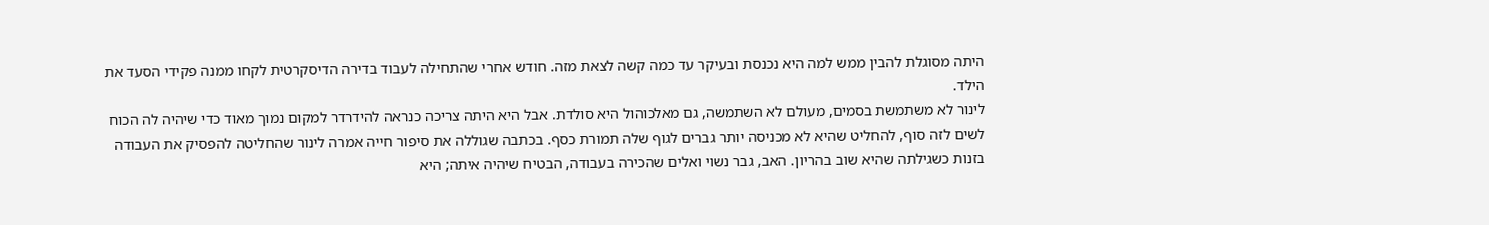היתה מסוגלת להבין ממש למה היא נכנסת ובעיקר עד כמה קשה לצאת מזה. חודש אחרי שהתחילה לעבוד בדירה הדיסקרטית לקחו ממנה פקידי הסעד את הילד.
לינור לא משתמשת בסמים, מעולם לא השתמשה, גם מאלכוהול היא סולדת. אבל היא היתה צריכה כנראה להידרדר למקום נמוך מאוד כדי שיהיה לה הכוח לשים לזה סוף, להחליט שהיא לא מכניסה יותר גברים לגוף שלה תמורת כסף. בכתבה שגוללה את סיפור חייה אמרה לינור שהחליטה להפסיק את העבודה בזנות כשגילתה שהיא שוב בהריון. האב, גבר נשוי ואלים שהכירה בעבודה, הבטיח שיהיה איתה; היא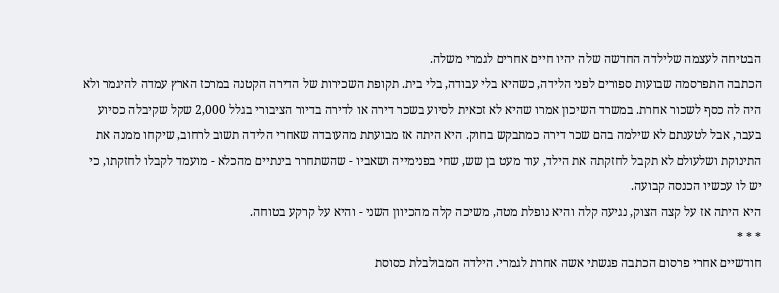הבטיחה לעצמה שלילדה החדשה שלה יהיו חיים אחרים לגמרי משלה.
הכתבה התפרסמה שבועות ספורים לפני הלידה, כשהיא בלי עבודה, בלי בית. תקופת השכירות של הדירה הקטנה במרכז הארץ עמדה להיגמר ולא היה לה כסף לשכור אחרת. במשרד השיכון אמרו שהיא לא זכאית לסיוע בשכר דירה או לדירה בדיור הציבורי בגלל 2,000 שקל שקיבלה כסיוע בעבר, אבל לטענתם לא שילמה בהם שכר דירה כמתבקש בחוק. היא היתה אז מבועתת מהעובדה שאחרי הלידה תשוב לרחוב, שיקחו ממנה את התינוקת ושלעולם לא תקבל לחזקתה את הילד, עוד מעט בן שש, שחי בפנימייה ושאביו - שהשתחרר בינתיים מהכלא - מועמד לקבלו לחזקתו, כי יש לו עכשיו הכנסה קבועה.
היא היתה אז על קצה הצוק, נגיעה קלה והיא נופלת מטה, משיכה קלה מהכיוון השני - והיא על קרקע בטוחה.
* * *
חודשיים אחרי פרסום הכתבה פגשתי אשה אחרת לגמרי. הילדה המבולבלת כסוסת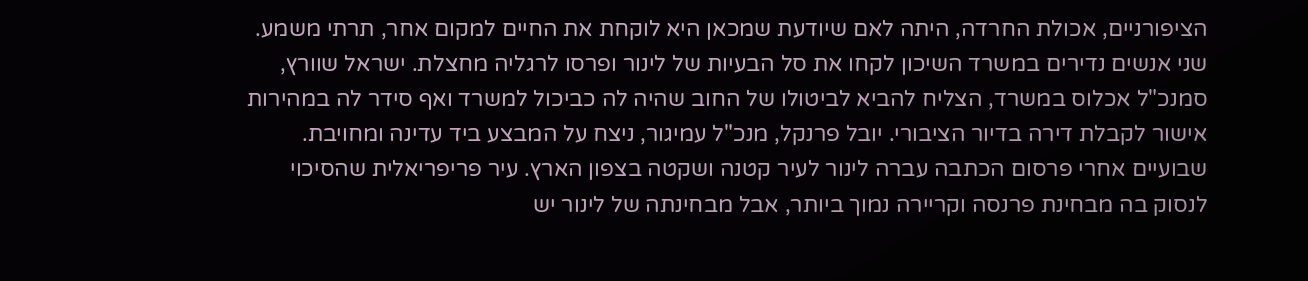הציפורניים, אכולת החרדה, היתה לאם שיודעת שמכאן היא לוקחת את החיים למקום אחר, תרתי משמע. שני אנשים נדירים במשרד השיכון לקחו את סל הבעיות של לינור ופרסו לרגליה מחצלת. ישראל שוורץ, סמנכ"ל אכלוס במשרד, הצליח להביא לביטולו של החוב שהיה לה כביכול למשרד ואף סידר לה במהירות אישור לקבלת דירה בדיור הציבורי. יובל פרנקל, מנכ"ל עמיגור, ניצח על המבצע ביד עדינה ומחויבת.
שבועיים אחרי פרסום הכתבה עברה לינור לעיר קטנה ושקטה בצפון הארץ. עיר פריפריאלית שהסיכוי לנסוק בה מבחינת פרנסה וקריירה נמוך ביותר, אבל מבחינתה של לינור יש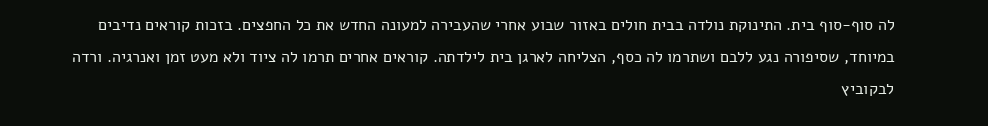לה סוף-סוף בית. התינוקת נולדה בבית חולים באזור שבוע אחרי שהעבירה למעונה החדש את כל החפצים. בזכות קוראים נדיבים במיוחד, שסיפורה נגע ללבם ושתרמו לה כסף, הצליחה לארגן בית לילדתה. קוראים אחרים תרמו לה ציוד ולא מעט זמן ואנרגיה. ורדה לבקוביץ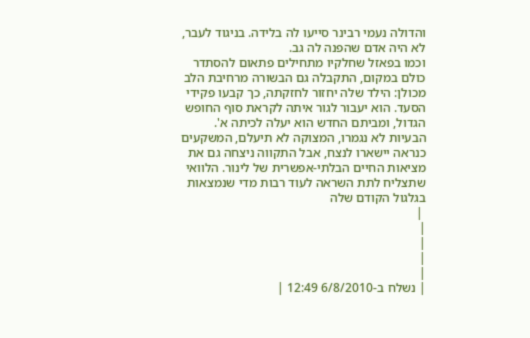והדולה נעמי רבינר סייעו לה בלידה. בניגוד לעבר, לא היה אדם שהפנה לה גב.
וכמו בפאזל שחלקיו מתחילים פתאום להסתדר כולם במקום, התקבלה גם הבשורה מרחיבת הלב מכולן: הילד שלה יחזור לחזקתה, כך קבעו פקידי הסעד. הוא יעבור לגור איתה לקראת סוף החופש הגדול, ומביתם החדש הוא יעלה לכיתה א'.
הבעיות לא נגמרו, המצוקה לא תיעלם, המשקעים כנראה יישארו לנצח, אבל התקווה ניצחה גם את מציאות החיים הבלתי-אפשרית של לינור. הלוואי שתצליח לתת השראה לעוד רבות מדי שנמצאות בגלגול הקודם שלה
 |
|
|
|
|
| נשלח ב-6/8/2010 12:49 |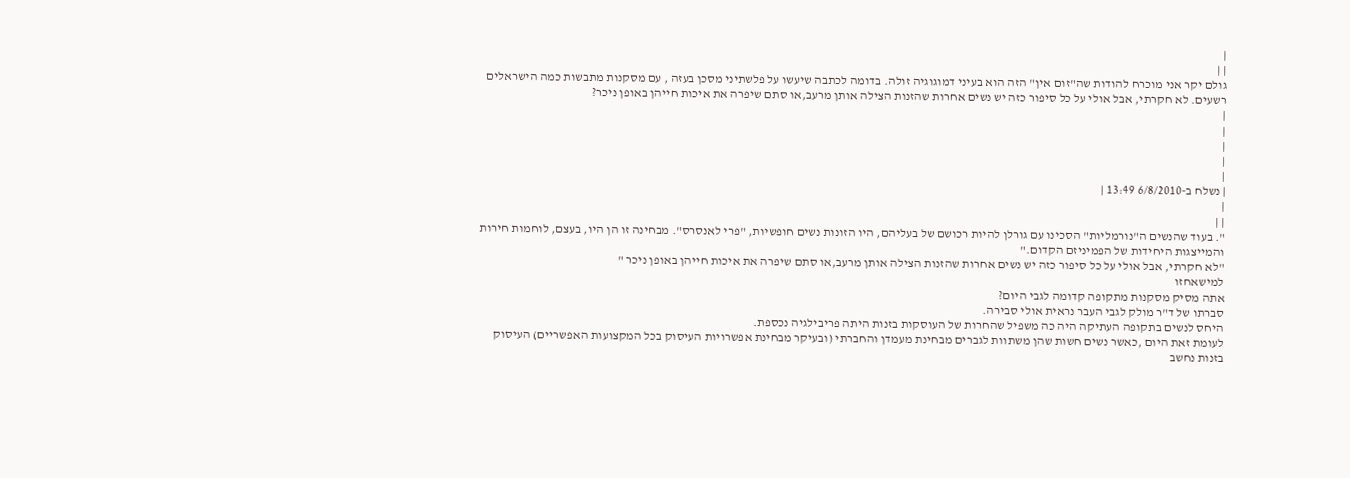|
| |
גולם יקר אני מוכרח להודות שה"זום אין" הזה הוא בעיני דמוגוגיה זולה. בדומה לכתבה שיעשו על פלשתיני מסכן בעזה , עם מסקנות מתבשות כמה הישראלים רשעים. לא חקרתי, אבל אולי על כל סיפור כזה יש נשים אחרות שהזנות הצילה אותן מרעב,או סתם שיפרה את איכות חייהן באופן ניכר?
|
|
|
|
|
| נשלח ב-6/8/2010 13:49 |
|
| |
". בעוד שהנשים ה"נורמליות" הסכינו עם גורלן להיות רכושם של בעליהם, היו הזונות נשים חופשיות, "פרי לאנסרס". מבחינה זו הן היו, בעצם, לוחמות חירות והמייצגות היחידות של הפמיניזם הקדום."
"לא חקרתי, אבל אולי על כל סיפור כזה יש נשים אחרות שהזנות הצילה אותן מרעב,או סתם שיפרה את איכות חייהן באופן ניכר "
למישאחזו
אתה מסיק מסקנות מתקופה קדומה לגבי היום?
סברתו של ד"ר מולק לגבי העבר נראית אולי סבירה.
היחס לנשים בתקופה העתיקה היה כה משפיל שהחרות של העוסקות בזנות היתה פריבילגיה נכספת.
לעומת זאת היום ,כאשר נשים חשות שהן משתוות לגברים מבחינת מעמדן והחברתי (ובעיקר מבחינת אפשרויות העיסוק בכל המקצועות האפשריים) העיסוק בזנות נחשב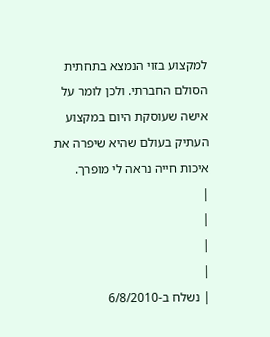למקצוע בזוי הנמצא בתחתית הסולם החברתי. ולכן לומר על אישה שעוסקת היום במקצוע העתיק בעולם שהיא שיפרה את איכות חייה נראה לי מופרך.
|
|
|
|
| נשלח ב-6/8/2010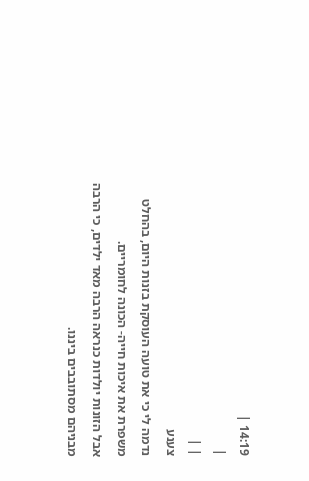14:19 |
|
| |
צענע
נדמה לי כי את טועה העוסקת בזנות היום, בהחלט משפרת את איכות חייה- הכונה לחומריים.
אבל הזונות יולדות כנראה הרבה מאד ילדים, כי הרבה מבניהם מסתובבים ביננו.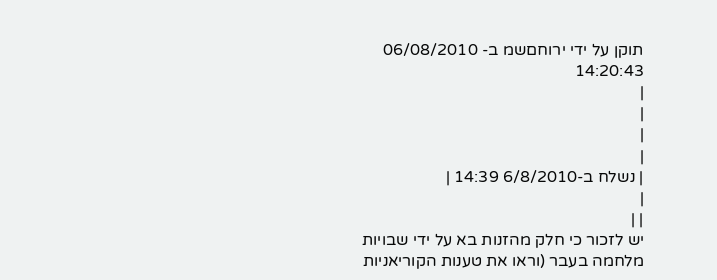תוקן על ידי ירוחםשמ ב- 06/08/2010 14:20:43
|
|
|
|
| נשלח ב-6/8/2010 14:39 |
|
| |
יש לזכור כי חלק מהזנות בא על ידי שבויות מלחמה בעבר (וראו את טענות הקוריאניות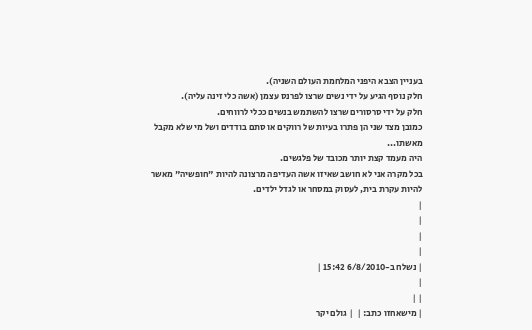בעניין הצבא היפני המלחמת העולם השניה).
חלק נוסף הגיע על ידי נשים שרצו לפרנס עצמן (אשה כלי זינה עליה).
חלק על ידי סרסורים שרצו להשתמש בנשים ככלי לרווחים.
כמובן מצד שני הן פתרו בעיות של רווקים או סתם בודדים ושל מי שלא מקבל מאשתו...
היה מעמד קצת יותר מכובד של פלגשים.
בכל מקרה אני לא חושב שאיזו אשה העדיפה מרצונה להיות "חופשיה" מאשר להיות עקרת בית, לעסוק במסחר או לגדל ילדים.
|
|
|
|
| נשלח ב-6/8/2010 15:42 |
|
| |
| מישאחזו כתב: |  | גולם יקר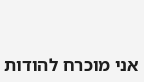אני מוכרח להודות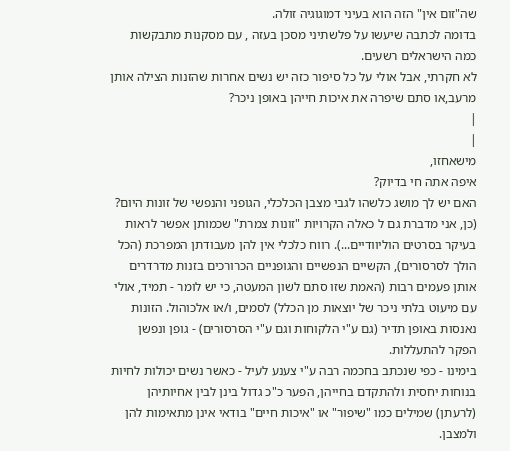שה"זום אין" הזה הוא בעיני דמוגוגיה זולה.
בדומה לכתבה שיעשו על פלשתיני מסכן בעזה , עם מסקנות מתבקשות כמה הישראלים רשעים.
לא חקרתי, אבל אולי על כל סיפור כזה יש נשים אחרות שהזנות הצילה אותן מרעב,או סתם שיפרה את איכות חייהן באופן ניכר?
|
|
מישאחזו,
איפה אתה חי בדיוק?
האם יש לך מושג כלשהו לגבי מצבן הכלכלי, הגופני והנפשי של זונות היום? (כן, אני מדברת גם ל כאלה הקרויות "זונות צמרת" שכמותן אפשר לראות בעיקר בסרטים הוליוודיים...). רווח כלכלי אין להן מעבודתן המפרכת (הכל הולך לסרסורים), הקשיים הנפשיים והגופניים הכרורכים בזנות מדרדרים אותן פעמים רבות (האמת שזו סתם לשון המעטה, כי יש לומר - תמיד, אולי עם מיעוט בלתי ניכר של יוצאות מן הכלל) לסמים, ו/או אלכוהול. הזונות נאנסות באופן תדיר (גם ע"י הלקוחות וגם ע"י הסרסורים) - גופן ונפשן הפקר להתעללות.
בימינו - כפי שנכתב בחכמה רבה ע"י צענע לעיל - כאשר נשים יכולות לחיות בנוחות יחסית ולהתקדם בחייהן, הפער כ"כ גדול בינן לבין אחיותיהן (לרעתן) שמילים כמו "שיפור" או "איכות חיים" בודאי אינן מתאימות להן ולמצבן.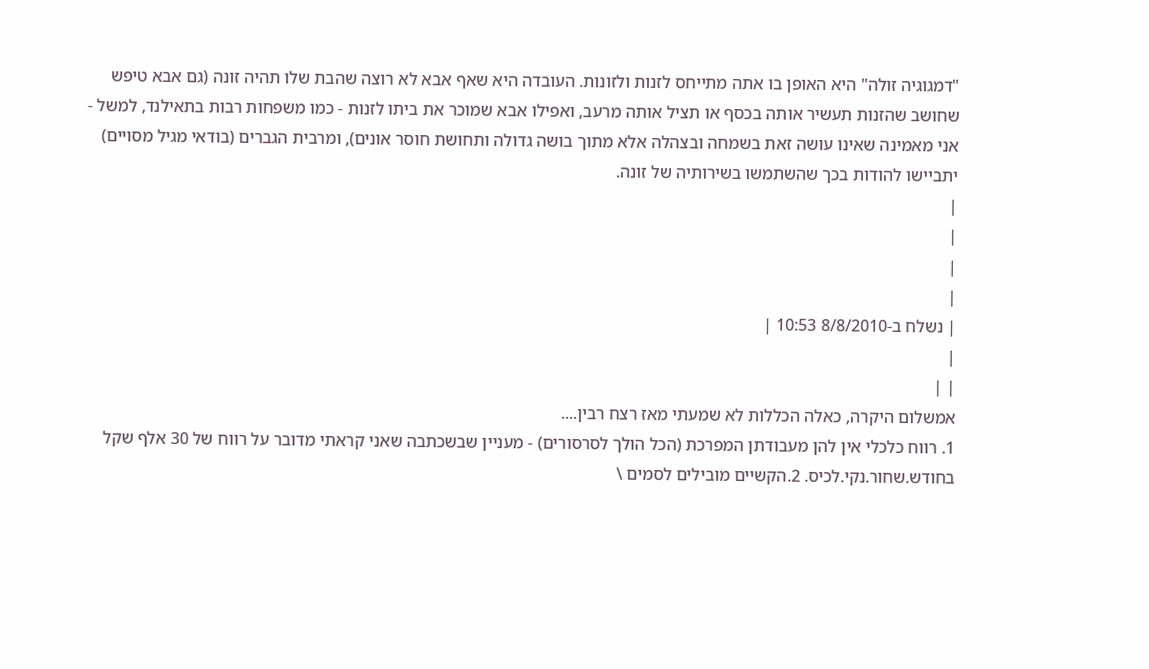"דמגוגיה זולה" היא האופן בו אתה מתייחס לזנות ולזונות. העובדה היא שאף אבא לא רוצה שהבת שלו תהיה זונה (גם אבא טיפש שחושב שהזנות תעשיר אותה בכסף או תציל אותה מרעב, ואפילו אבא שמוכר את ביתו לזנות - כמו משפחות רבות בתאילנד, למשל - אני מאמינה שאינו עושה זאת בשמחה ובצהלה אלא מתוך בושה גדולה ותחושת חוסר אונים), ומרבית הגברים (בודאי מגיל מסויים) יתביישו להודות בכך שהשתמשו בשירותיה של זונה.
|
|
|
|
| נשלח ב-8/8/2010 10:53 |
|
| |
אמשלום היקרה, כאלה הכללות לא שמעתי מאז רצח רבין....
1. רווח כלכלי אין להן מעבודתן המפרכת (הכל הולך לסרסורים) - מעניין שבשכתבה שאני קראתי מדובר על רווח של 30 אלף שקל בחודש.שחור.נקי.לכיס. 2.הקשיים מובילים לסמים \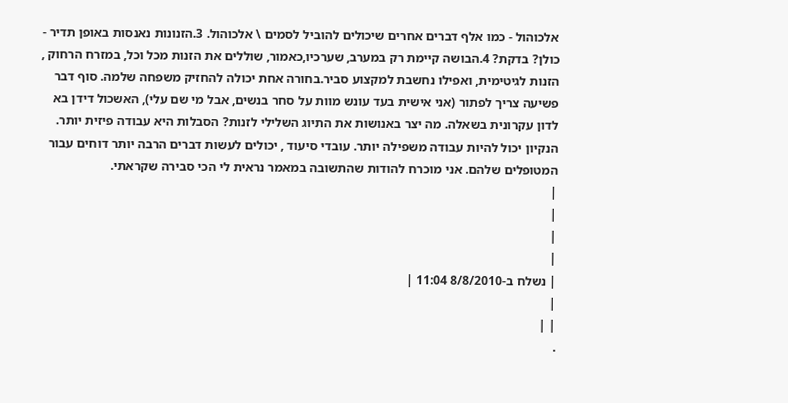אלכוהול - כמו אלף דברים אחרים שיכולים להוביל לסמים \ אלכוהול. 3.הזנונות נאנסות באופן תדיר - כולן? בדקת? 4.הבושה קיימת רק במערב, שערכיו,כאמור, שוללים את הזנות מכל וכל, במזרח הרחוק , הזנות לגיטימית, ואפילו נחשבת למקצוע סביר.בחורה אחת יכולה להחזיק משפחה שלמה. סוף דבר פשיעה צריך לפתור (אני אישית בעד עונש מוות על סחר בנשים, אבל מי שם עלי), האשכול דידן בא לדון עקרונית בשאלה. מה יצר באנושות את התיוג השלילי לזנות? הסבלות היא עבודה פיזית יותר. הנקיון יכול להיות עבודה משפילה יותר. עובדי סיעוד , יכולים לעשות דברים הרבה יותר דוחים עבור המטופלים שלהם. אני מוכרח להודות שהתשובה במאמר נראית לי הכי סבירה שקראתי.
|
|
|
|
| נשלח ב-8/8/2010 11:04 |
|
| |
.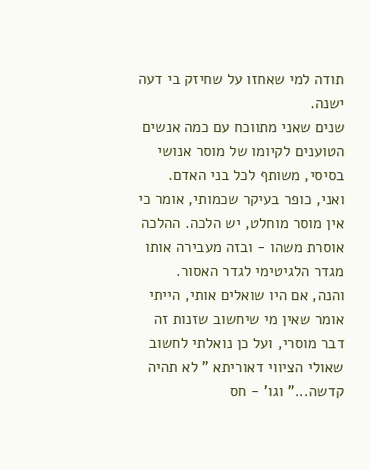תודה למי שאחזו על שחיזק בי דעה ישנה.
שנים שאני מתווכח עם כמה אנשים הטוענים לקיומו של מוסר אנושי בסיסי, משותף לכל בני האדם. ואני, כופר בעיקר שכמותי, אומר כי אין מוסר מוחלט, יש הלכה. ההלכה אוסרת משהו - ובזה מעבירה אותו מגדר הלגיטימי לגדר האסור.
והנה, אם היו שואלים אותי, הייתי אומר שאין מי שיחשוב שזנות זה דבר מוסרי, ועל כן נואלתי לחשוב שאולי הציווי דאוריתא " לא תהיה קדשה..." וגו' - חס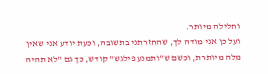וחלילה מיותר.
ועל כן אני מודה לך, שהחזרתני בתשובה, וכעת יודע אני שאין מלה מיותרת, וכשם ש"ותמנע פילגש" קודש, כך גם "לא תהיה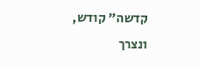קדשה" קודש, ונצרך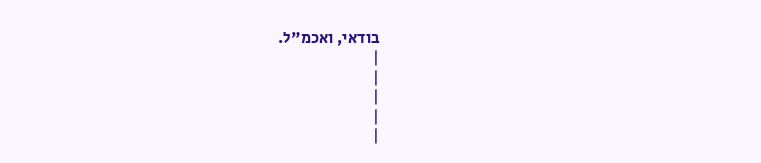בודאי, ואכמ"ל.
|
|
|
|
|